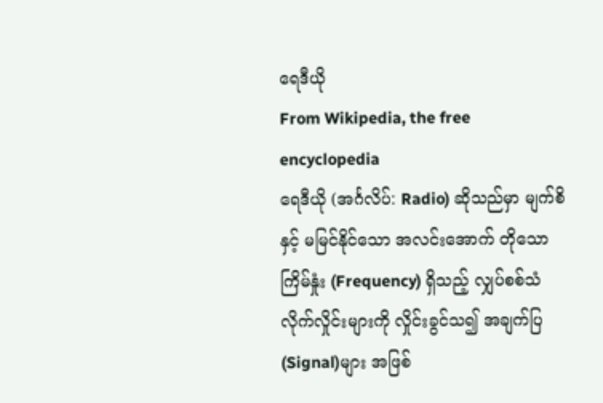ရေဒီယို
From Wikipedia, the free encyclopedia
ရေဒီယို (အင်္ဂလိပ်: Radio) ဆိုသည်မှာ မျက်စိနှင့် မမြင်နိုင်သော အလင်းအောက် တိုသော ကြိမ်နှုံး (Frequency) ရှိသည့် လျှပ်စစ်သံလိုက်လှိုင်းများကို လှိုင်းခွင်သ၍ အချက်ပြ(Signal)များ အဖြစ်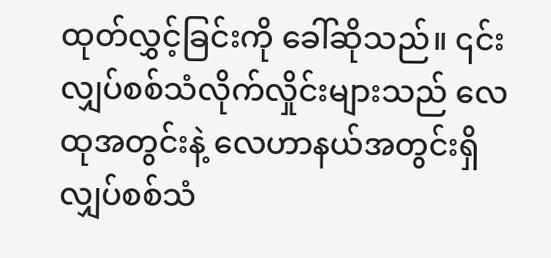ထုတ်လွှင့်ခြင်းကို ခေါ်ဆိုသည်။ ၎င်း လျှပ်စစ်သံလိုက်လှိုင်းများသည် လေထုအတွင်းနဲ့ လေဟာနယ်အတွင်းရှိ လျှပ်စစ်သံ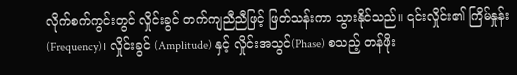လိုက်စက်ကွင်းတွင် လှိုင်းခွင် တက်ကျညီညီဖြင့် ဖြတ်သန်းကာ သွားနိုင်သည်။ ၎င်းလှိုင်း၏ ကြိမ်နှုန်း (Frequency)၊ လှိုင်းခွင် (Amplitude) နှင့် လှိုင်းအသွင်(Phase) စသည့် တန်ဖိုး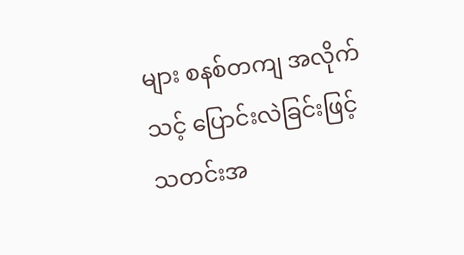များ စနစ်တကျ အလိုက်သင့် ပြောင်းလဲခြင်းဖြင့် သတင်းအ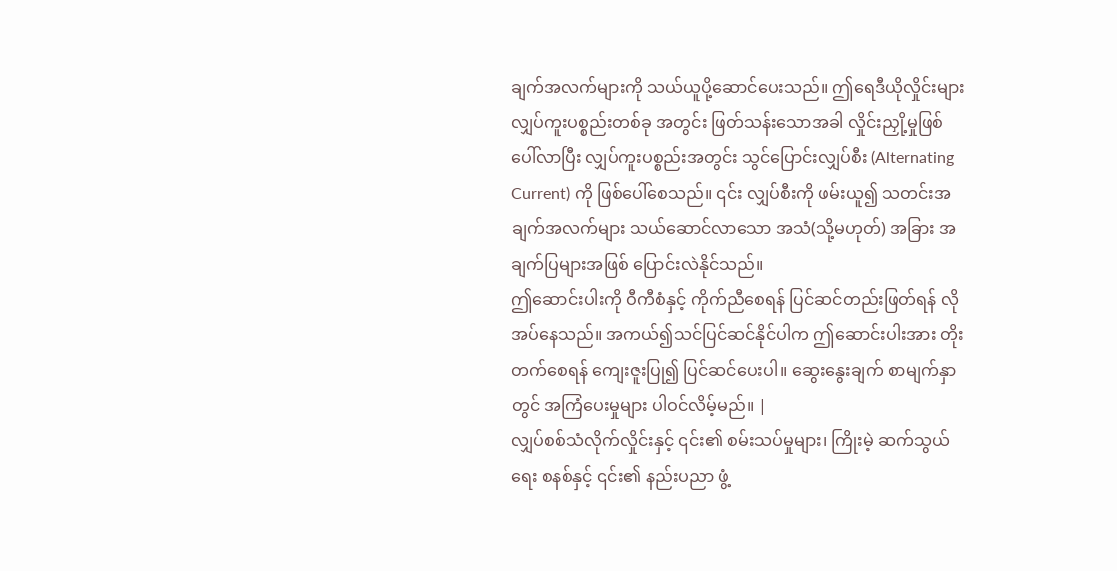ချက်အလက်များကို သယ်ယူပို့ဆောင်ပေးသည်။ ဤရေဒီယိုလှိုင်းများ လျှပ်ကူးပစ္စည်းတစ်ခု အတွင်း ဖြတ်သန်းသောအခါ လှိုင်းညှို့မှုဖြစ်ပေါ်လာပြီး လျှပ်ကူးပစ္စည်းအတွင်း သွင်ပြောင်းလျှပ်စီး (Alternating Current) ကို ဖြစ်ပေါ်စေသည်။ ၎င်း လျှပ်စီးကို ဖမ်းယူ၍ သတင်းအချက်အလက်များ သယ်ဆောင်လာသော အသံ(သို့မဟုတ်) အခြား အချက်ပြများအဖြစ် ပြောင်းလဲနိုင်သည်။
ဤဆောင်းပါးကို ဝီကီစံနှင့် ကိုက်ညီစေရန် ပြင်ဆင်တည်းဖြတ်ရန် လိုအပ်နေသည်။ အကယ်၍သင်ပြင်ဆင်နိုင်ပါက ဤဆောင်းပါးအား တိုးတက်စေရန် ကျေးဇူးပြု၍ ပြင်ဆင်ပေးပါ။ ဆွေးနွေးချက် စာမျက်နှာတွင် အကြံပေးမှုများ ပါဝင်လိမ့်မည်။ |
လျှပ်စစ်သံလိုက်လှိုင်းနှင့် ၎င်း၏ စမ်းသပ်မှုများ၊ ကြိုးမဲ့ ဆက်သွယ်ရေး စနစ်နှင့် ၎င်း၏ နည်းပညာ ဖွံ့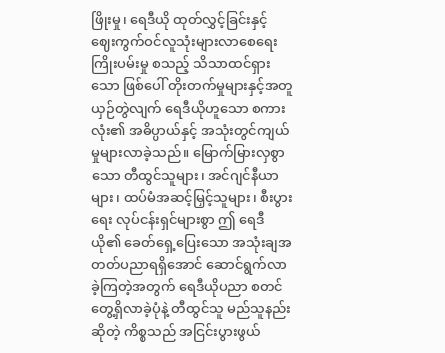ဖြိုးမှု၊ ရေဒီယို ထုတ်လွှင့်ခြင်းနှင့် ဈေးကွက်ဝင်လူသုံးများလာစေရေး ကြိုးပမ်းမှု စသည့် သိသာထင်ရှားသော ဖြစ်ပေါ် တိုးတက်မှုများနှင့်အတူ ယှဉ်တွဲလျက် ရေဒီယိုဟူသော စကားလုံး၏ အဓိပ္ပာယ်နှင့် အသုံးတွင်ကျယ်မှုများလာခဲ့သည်။ မြောက်မြားလှစွာသော တီထွင်သူများ၊ အင်ဂျင်နီယာများ၊ ထပ်မံအဆင့်မြှင့်သူများ၊ စီးပွားရေး လုပ်ငန်းရှင်များစွာ ဤ ရေဒီယို၏ ခေတ်ရှေ့ပြေးသော အသုံးချအတတ်ပညာရရှိအောင် ဆောင်ရွက်လာခဲ့ကြတဲ့အတွက် ရေဒီယိုပညာ စတင်တွေ့ရှိလာခဲ့ပုံနဲ့ တီထွင်သူ မည်သူနည်း ဆိုတဲ့ ကိစ္စသည် အငြင်းပွားဖွယ်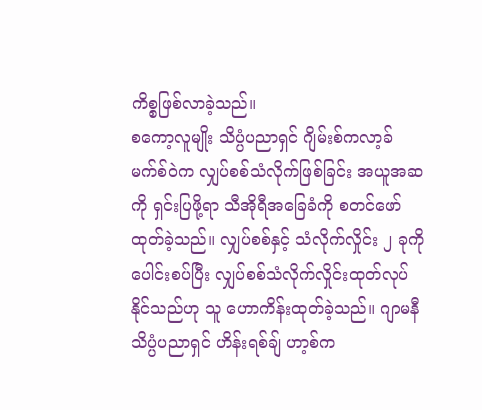ကိစ္စဖြစ်လာခဲ့သည်။
စကော့လူမျိုး သိပ္ပံပညာရှင် ဂျိမ်းစ်ကလာ့ခ် မက်စ်ဝဲက လျှပ်စစ်သံလိုက်ဖြစ်ခြင်း အယူအဆကို ရှင်းပြဖို့ရာ သီအိုရီအခြေခံကို စတင်ဖော်ထုတ်ခဲ့သည်။ လျှပ်စစ်နှင့် သံလိုက်လှိုင်း ၂ ခုကို ပေါင်းစပ်ပြီး လျှပ်စစ်သံလိုက်လှိုင်းထုတ်လုပ်နိုင်သည်ဟု သူ ဟောကိန်းထုတ်ခဲ့သည်။ ဂျာမနီ သိပ္ပံပညာရှင် ဟိန်းရစ်ချ် ဟာ့စ်က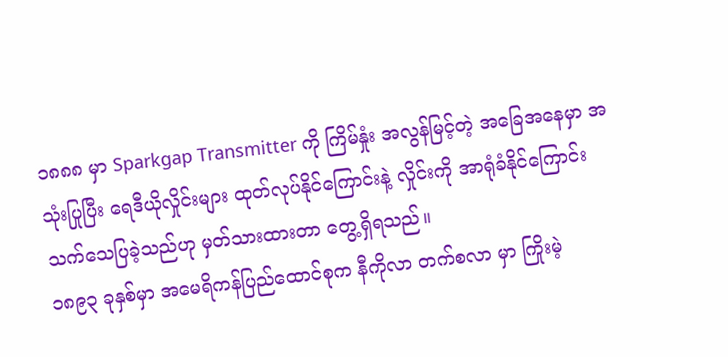၁၈၈၈ မှာ Sparkgap Transmitter ကို ကြိမ်နှုံး အလွန်မြင့်တဲ့ အခြေအနေမှာ အသုံးပြုပြီး ရေဒီယိုလှိုင်းများ ထုတ်လုပ်နိုင်ကြောင်းနဲ့ လှိုင်းကို အာရုံခံနိုင်ကြောင်း သက်သေပြခဲ့သည်ဟု မှတ်သားထားတာ တွေ့ရှိရသည်။
၁၈၉၃ ခုနှစ်မှာ အမေရိကန်ပြည်ထောင်စုက နီကိုလာ တက်စလာ မှာ ကြိုးမဲ့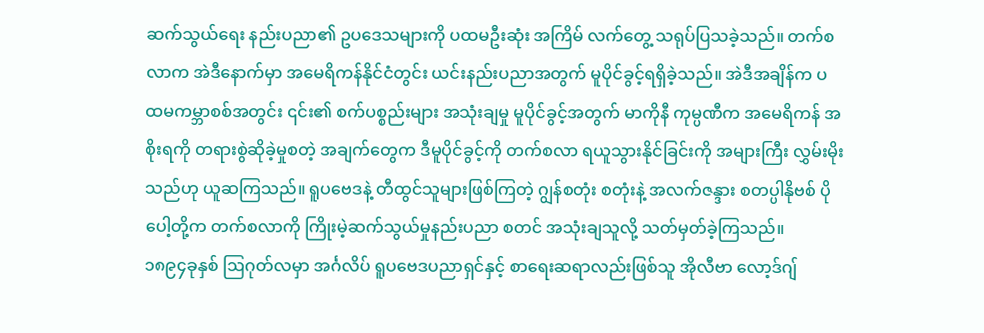ဆက်သွယ်ရေး နည်းပညာ၏ ဥပဒေသများကို ပထမဦးဆုံး အကြိမ် လက်တွေ့ သရုပ်ပြသခဲ့သည်။ တက်စလာက အဲဒီနောက်မှာ အမေရိကန်နိုင်ငံတွင်း ယင်းနည်းပညာအတွက် မူပိုင်ခွင့်ရရှိခဲ့သည်။ အဲဒီအချိန်က ပထမကမ္ဘာစစ်အတွင်း ၎င်း၏ စက်ပစ္စည်းများ အသုံးချမှု မူပိုင်ခွင့်အတွက် မာကိုနီ ကုမ္ပဏီက အမေရိကန် အစိုးရကို တရားစွဲဆိုခဲ့မှုစတဲ့ အချက်တွေက ဒီမူပိုင်ခွင့်ကို တက်စလာ ရယူသွားနိုင်ခြင်းကို အများကြီး လွှမ်းမိုးသည်ဟု ယူဆကြသည်။ ရူပဗေဒနဲ့ တီထွင်သူများဖြစ်ကြတဲ့ ဂျွန်စတုံး စတုံးနဲ့ အလက်ဇန္ဒား စတပ္ပါနိုဗစ် ပိုပေါ့တို့က တက်စလာကို ကြိုးမဲ့ဆက်သွယ်မှုနည်းပညာ စတင် အသုံးချသူလို့ သတ်မှတ်ခဲ့ကြသည်။
၁၈၉၄ခုနှစ် ဩဂုတ်လမှာ အင်္ဂလိပ် ရူပဗေဒပညာရှင်နှင့် စာရေးဆရာလည်းဖြစ်သူ အိုလီဗာ လော့ဒ်ဂျ်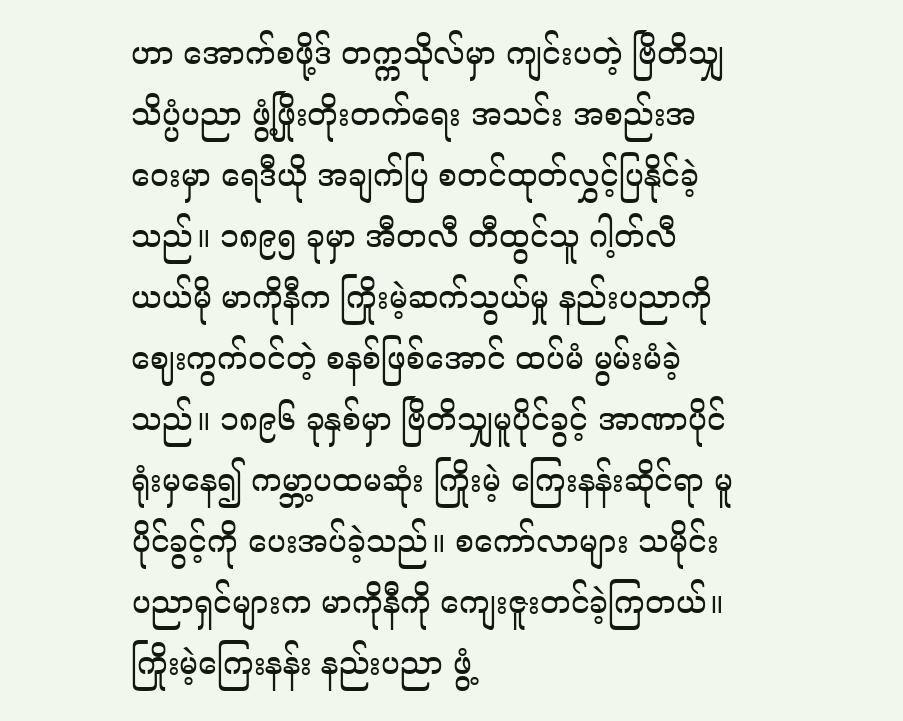ဟာ အောက်စဖို့ဒ် တက္ကသိုလ်မှာ ကျင်းပတဲ့ ဗြိတိသျှ သိပ္ပံပညာ ဖွံ့ဖြိုးတိုးတက်ရေး အသင်း အစည်းအဝေးမှာ ရေဒီယို အချက်ပြ စတင်ထုတ်လွှင့်ပြနိုင်ခဲ့သည်။ ၁၈၉၅ ခုမှာ အီတလီ တီထွင်သူ ဂါ့တ်လီယယ်မို မာကိုနီက ကြိုးမဲ့ဆက်သွယ်မှု နည်းပညာကို ဈေးကွက်ဝင်တဲ့ စနစ်ဖြစ်အောင် ထပ်မံ မွမ်းမံခဲ့သည်။ ၁၈၉၆ ခုနှစ်မှာ ဗြိတိသျှမူပိုင်ခွင့် အာဏာပိုင်ရုံးမှနေ၍ ကမ္ဘာ့ပထမဆုံး ကြိုးမဲ့ ကြေးနန်းဆိုင်ရာ မူပိုင်ခွင့်ကို ပေးအပ်ခဲ့သည်။ စကော်လာများ သမိုင်းပညာရှင်များက မာကိုနီကို ကျေးဇူးတင်ခဲ့ကြတယ်။ ကြိုးမဲ့ကြေးနန်း နည်းပညာ ဖွံ့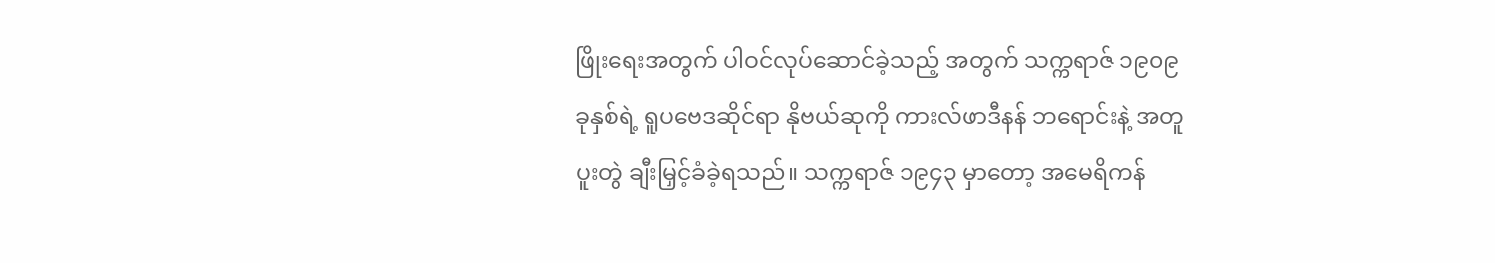ဖြိုးရေးအတွက် ပါဝင်လုပ်ဆောင်ခဲ့သည့် အတွက် သက္ကရာဇ် ၁၉၀၉ ခုနှစ်ရဲ့ ရူပဗေဒဆိုင်ရာ နိုဗယ်ဆုကို ကားလ်ဖာဒီနန် ဘရောင်းနဲ့ အတူ ပူးတွဲ ချီးမြှင့်ခံခဲ့ရသည်။ သက္ကရာဇ် ၁၉၄၃ မှာတော့ အမေရိကန်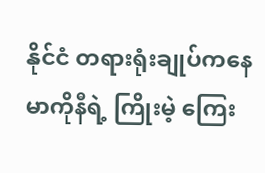နိုင်ငံ တရားရုံးချုပ်ကနေ မာကိုနီရဲ့ ကြိုးမဲ့ ကြေး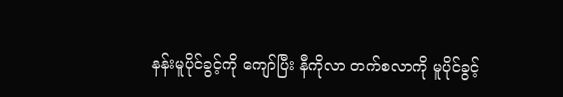နန်းမူပိုင်ခွင့်ကို ကျော်ပြီး နီကိုလာ တက်စလာကို မူပိုင်ခွင့်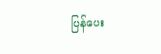ပြန်ပေး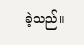ခဲ့သည်။